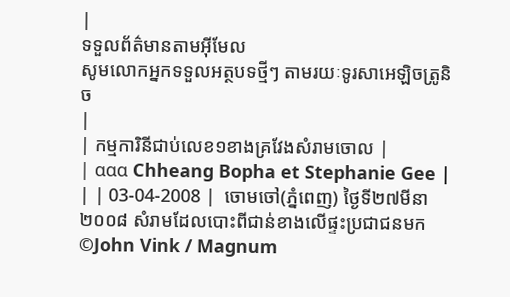|
ទទួលព័ត៌មានតាមអ៊ីមែល
សូមលោកអ្នកទទួលអត្ថបទថ្មីៗ តាមរយៈទូរសាអេឡិចត្រូនិច
|
| កម្មការិនីជាប់លេខ១ខាងគ្រវែងសំរាមចោល |
| ααα Chheang Bopha et Stephanie Gee | | | 03-04-2008 |  ចោមចៅ(ភ្នំពេញ) ថ្ងៃទី២៧មីនា២០០៨ សំរាមដែលបោះពីជាន់ខាងលើផ្ទះប្រជាជនមក ©John Vink / Magnum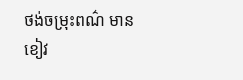ថង់ចម្រុះពណ៌ មានខៀវ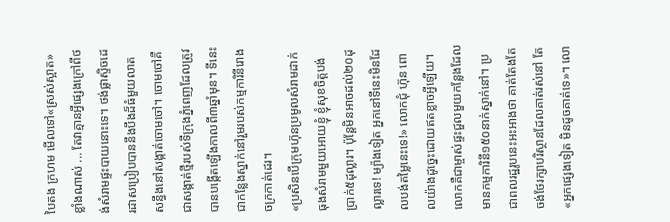បៃតង ក្រហម មើលទៅ«ស្រស់ស្អាត»ខ្លាំងណាស់ ... តែវាគ្មានអ្វីផ្សេងក្រៅពីថង់សំរាមផ្ទះបាយនោះទេ។ ថង់ផ្លាស្ទិចដេរដាសប្រៀបបាននឹងបឹងដ៏ធំមួយលាតសន្ធឹងនៅសង្កាត់ចោមចៅ។ ចោមចៅគឺជាសង្កាត់ថ្មីរបស់ទីក្រុងភ្នំពេញដែលត្រូវបានបង្កើតឡើងកាលពី៣ឆ្នាំមុន។ ទីនេះជាកន្លែងស្នាក់នៅរួមរបស់កម្មការិនីរោងចក្រកាត់ដេរ។
«ប្រសិនបើក្រុមហ៊ុនប្រមូលសំរាមដាក់ធុងសំរាមមួយអោយខ្ញុំ ខ្ញុំសុខចិត្តបង់ប្រាក់៥ដុល្លារ។ ប៉ុន្តែមិនអាចដល់២០ដុល្លារទេ! ម្យ៉ាងទៀត អ្នកនៅទីនេះមិនដែលបង់តម្លៃនេះទេ!» លោកជុំ ហ៊ុន ពោលយ៉ាងដូច្នេះដោយឥតខ្លាចអ្វីឡើយ។ លោកគឺជាម្ចាស់ផ្ទះជួលមួយកន្លែងដែលមានកម្មការិនី១៥០នាក់ស្នាក់នៅ។ ប្រជាពលរដ្ឋរូបនេះអះអាងថា គាត់តែងតែចង់ថែរក្សាបរិស្ថានដែលគាត់រស់នៅ តែ«អ្នកផ្សេងទៀត មិនដូចគាត់ទេ»។ លោ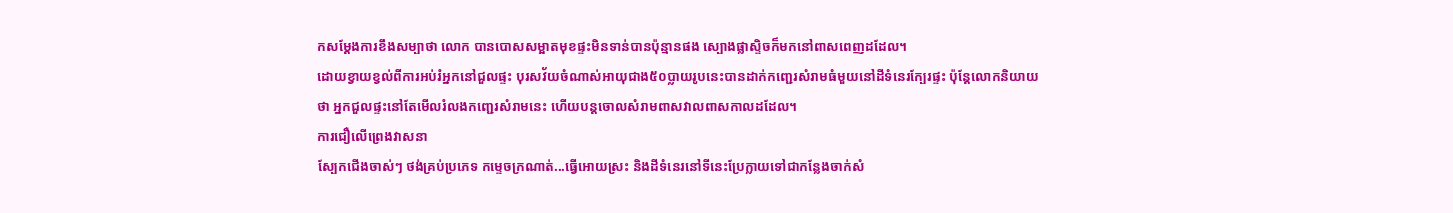កសម្តែងការខឹងសម្បាថា លោក បានបោសសម្អាតមុខផ្ទះមិនទាន់បានប៉ុន្មានផង ស្បោងផ្លាស្ទិចក៏មកនៅពាសពេញដដែល។
ដោយខ្វាយខ្វល់ពីការអប់រំអ្នកនៅជួលផ្ទះ បុរសវ័យចំណាស់អាយុជាង៥០ប្លាយរូបនេះបានដាក់កញ្ជេរសំរាមធំមួយនៅដីទំនេរក្បែរផ្ទះ ប៉ុន្តែលោកនិយាយថា អ្នកជួលផ្ទះនៅតែមើលរំលងកញ្ជេរសំរាមនេះ ហើយបន្តចោលសំរាមពាសវាលពាសកាលដដែល។
ការជឿលើព្រេងវាសនា
ស្បែកជើងចាស់ៗ ថង់គ្រប់ប្រភេទ កម្ទេចក្រណាត់...ធ្វើអោយស្រះ និងដីទំនេរនៅទីនេះប្រែក្លាយទៅជាកន្លែងចាក់សំ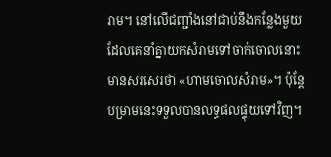រាម។ នៅលើជញ្ជាំងនៅជាប់នឹងកន្លែងមួយដែលគេនាំគ្នាយកសំរាមទៅចាក់ចោលនោះ មានសរសេរថា «ហាមចោលសំរាម»។ ប៉ុន្តែបម្រាមនេះទទួលបានលទ្ធផលផ្ទុយទៅវិញ។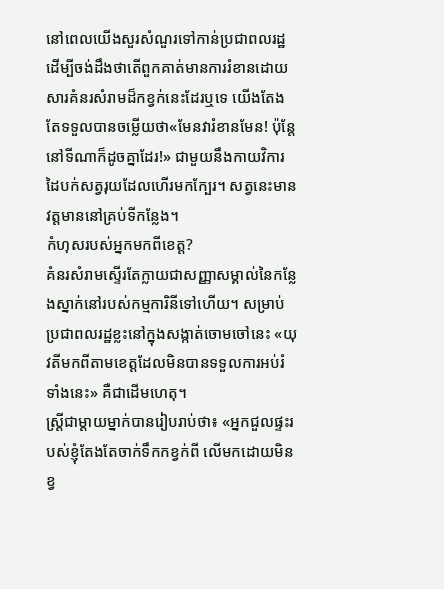នៅពេលយើងសួរសំណួរទៅកាន់ប្រជាពលរដ្ឋដើម្បីចង់ដឹងថាតើពួកគាត់មានការរំខានដោយសារគំនរសំរាមដ៏កខ្វក់នេះដែរឬទេ យើងតែងតែទទួលបានចម្លើយថា«មែនវារំខានមែន! ប៉ុន្តែនៅទីណាក៏ដូចគ្នាដែរ!» ជាមួយនឹងកាយវិការដៃបក់សត្វរុយដែលហើរមកក្បែរ។ សត្វនេះមានវត្តមាននៅគ្រប់ទីកន្លែង។
កំហុសរបស់អ្នកមកពីខេត្ត?
គំនរសំរាមស្ទើរតែក្លាយជាសញ្ញាសម្គាល់នៃកន្លែងស្នាក់នៅរបស់កម្មការិនីទៅហើយ។ សម្រាប់ប្រជាពលរដ្ឋខ្លះនៅក្នុងសង្កាត់ចោមចៅនេះ «យុវតីមកពីតាមខេត្តដែលមិនបានទទួលការអប់រំទាំងនេះ» គឺជាដើមហេតុ។
ស្រ្តីជាម្តាយម្នាក់បានរៀបរាប់ថា៖ «អ្នកជួលផ្ទះរបស់ខ្ញុំតែងតែចាក់ទឹកកខ្វក់ពី លើមកដោយមិនខ្វ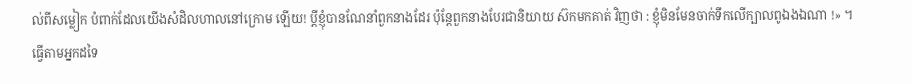ល់ពីសម្លៀក បំពាក់ដែលយើងសំដិលហាលនៅក្រោម ឡើយ! ប្តីខ្ញុំបានណែនាំពួកនាងដែរ ប៉ុន្តែពួកនាងបែរជានិយាយ ស៊កមកគាត់ វិញថា : ខ្ញុំមិនមែនចាក់ទឹកលើក្បាលពូឯងឯណា !» ។
ធ្វើតាមអ្នកដទៃ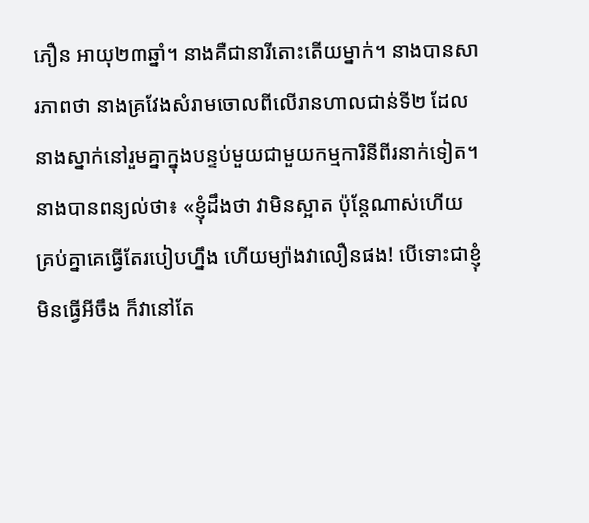ភឿន អាយុ២៣ឆ្នាំ។ នាងគឺជានារីតោះតើយម្នាក់។ នាងបានសារភាពថា នាងគ្រវែងសំរាមចោលពីលើរានហាលជាន់ទី២ ដែលនាងស្នាក់នៅរួមគ្នាក្នុងបន្ទប់មួយជាមួយកម្មការិនីពីរនាក់ទៀត។ នាងបានពន្យល់ថា៖ «ខ្ញុំដឹងថា វាមិនស្អាត ប៉ុន្តែណាស់ហើយ គ្រប់គ្នាគេធ្វើតែរបៀបហ្នឹង ហើយម្យ៉ាងវាលឿនផង! បើទោះជាខ្ញុំមិនធ្វើអីចឹង ក៏វានៅតែ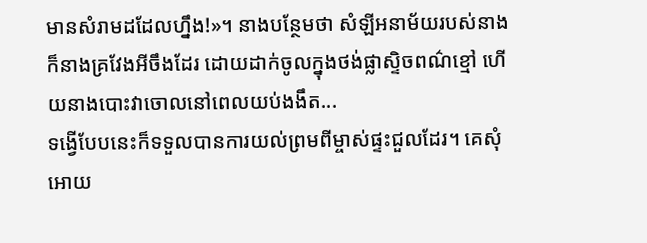មានសំរាមដដែលហ្នឹង!»។ នាងបន្ថែមថា សំឡីអនាម័យរបស់នាងក៏នាងគ្រវែងអីចឹងដែរ ដោយដាក់ចូលក្នុងថង់ផ្លាស្ទិចពណ៌ខ្មៅ ហើយនាងបោះវាចោលនៅពេលយប់ងងឹត...
ទង្វើបែបនេះក៏ទទួលបានការយល់ព្រមពីម្ចាស់ផ្ទះជួលដែរ។ គេសុំអោយ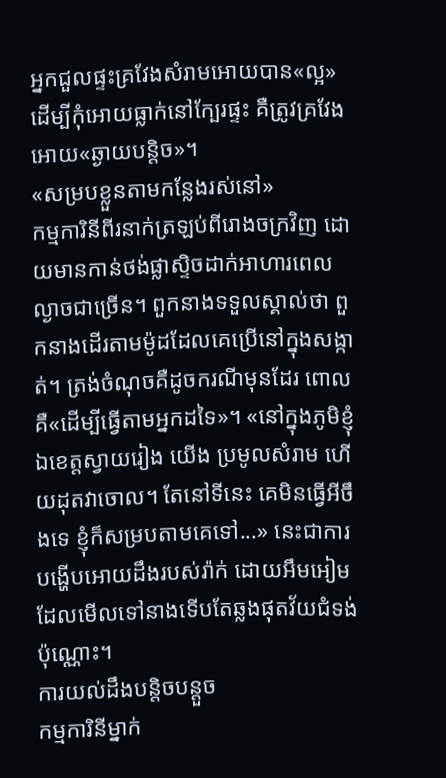អ្នកជួលផ្ទះគ្រវែងសំរាមអោយបាន«ល្អ» ដើម្បីកុំអោយធ្លាក់នៅក្បែរផ្ទះ គឺត្រូវគ្រវែងអោយ«ឆ្ងាយបន្តិច»។
«សម្របខ្លួនតាមកន្លែងរស់នៅ»
កម្មការិនីពីរនាក់ត្រឡប់ពីរោងចក្រវិញ ដោយមានកាន់ថង់ផ្លាស្ទិចដាក់អាហារពេលល្ងាចជាច្រើន។ ពួកនាងទទួលស្គាល់ថា ពួកនាងដើរតាមម៉ូដដែលគេប្រើនៅក្នុងសង្កាត់។ ត្រង់ចំណុចគឺដូចករណីមុនដែរ ពោលគឺ«ដើម្បីធ្វើតាមអ្នកដទៃ»។ «នៅក្នុងភូមិខ្ញុំឯខេត្តស្វាយរៀង យើង ប្រមូលសំរាម ហើយដុតវាចោល។ តែនៅទីនេះ គេមិនធ្វើអីចឹងទេ ខ្ញុំក៏សម្របតាមគេទៅ...» នេះជាការបង្ហើបអោយដឹងរបស់រ៉ាក់ ដោយអឹមអៀម ដែលមើលទៅនាងទើបតែឆ្លងផុតវ័យជំទង់ប៉ុណ្ណោះ។
ការយល់ដឹងបន្តិចបន្តួច
កម្មការិនីម្នាក់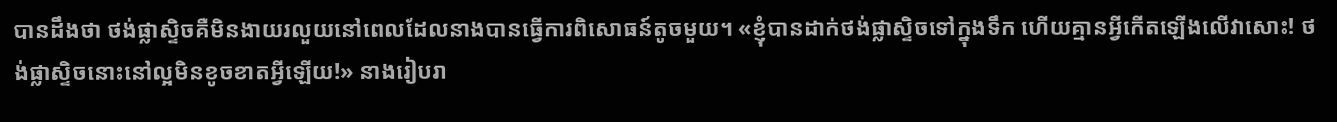បានដឹងថា ថង់ផ្លាស្ទិចគឺមិនងាយរលួយនៅពេលដែលនាងបានធ្វើការពិសោធន៍តូចមួយ។ «ខ្ញុំបានដាក់ថង់ផ្លាស្ទិចទៅក្នុងទឹក ហើយគ្មានអ្វីកើតឡើងលើវាសោះ! ថង់ផ្លាស្ទិចនោះនៅល្អមិនខូចខាតអ្វីឡើយ!» នាងរៀបរា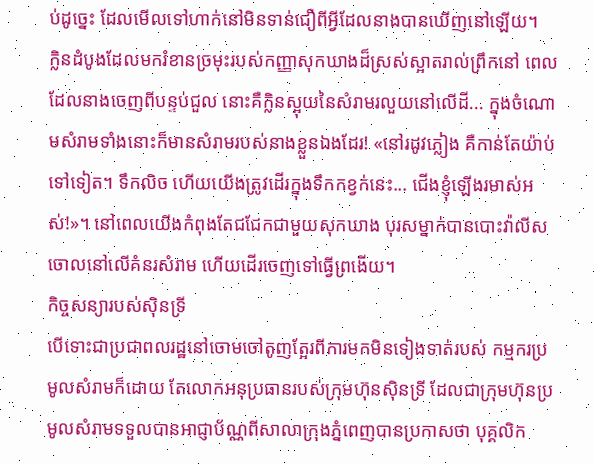ប់ដូច្នេះ ដែលមើលទៅហាក់នៅមិនទាន់ជឿពីអ្វីដែលនាងបានឃើញនៅឡើយ។
ក្លិនដំបូងដែលមករំខានច្រមុះរបស់កញ្ញាសុកឃាងដ៏ស្រស់ស្អាតរាល់ព្រឹកនៅ ពេលដែលនាងចេញពីបន្ទប់ជួល នោះគឺក្លិនស្អុយនៃសំរាមរលួយនៅលើដី... ក្នុងចំណោមសំរាមទាំងនោះក៏មានសំរាមរបស់នាងខ្លួនឯងដែរ! «នៅរដូវភ្លៀង គឺកាន់តែយ៉ាប់ទៅទៀត។ ទឹកលិច ហើយយើងត្រូវដើរក្នុងទឹកកខ្វក់នេះ... ជើងខ្ញុំឡើងរមាស់អស់!»។ នៅពេលយើងកំពុងតែជជែកជាមួយសុកឃាង បុរសម្នាក់បានបោះវ៉ាលីសចោលនៅលើគំនរសំរាម ហើយដើរចេញទៅធ្វើព្រងើយ។
កិច្ចសន្យារបស់ស៊ិនទ្រី
បើទោះជាប្រជាពលរដ្ឋនៅចោមចៅតូញត្អែរពីការមកមិនទៀងទាត់របស់ កម្មករប្រមូលសំរាមក៏ដោយ តែលោកអនុប្រធានរបស់ក្រុមហ៊ុនស៊ិនទ្រី ដែលជាក្រុមហ៊ុនប្រមូលសំរាមទទួលបានអាជ្ញាប័ណ្ណពីសាលាក្រុងភ្នំពេញបានប្រកាសថា បុគ្គលិក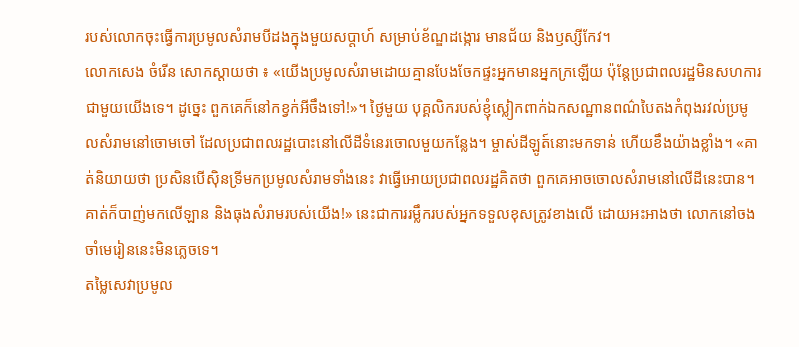របស់លោកចុះធ្វើការប្រមូលសំរាមបីដងក្នុងមួយសប្តាហ៍ សម្រាប់ខ័ណ្ឌដង្កោរ មានជ័យ និងឫស្សីកែវ។
លោកសេង ចំរើន សោកស្តាយថា ៖ «យើងប្រមូលសំរាមដោយគ្មានបែងចែកផ្ទះអ្នកមានអ្នកក្រឡើយ ប៉ុន្តែប្រជាពលរដ្ឋមិនសហការជាមួយយើងទេ។ ដូច្នេះ ពួកគេក៏នៅកខ្វក់អីចឹងទៅ!»។ ថ្ងៃមួយ បុគ្គលិករបស់ខ្ញុំស្លៀកពាក់ឯកសណ្ឋានពណ៌បៃតងកំពុងរវល់ប្រមូលសំរាមនៅចោមចៅ ដែលប្រជាពលរដ្ឋបោះនៅលើដីទំនេរចោលមួយកន្លែង។ ម្ចាស់ដីឡូត៍នោះមកទាន់ ហើយខឹងយ៉ាងខ្លាំង។ «គាត់និយាយថា ប្រសិនបើស៊ិនទ្រីមកប្រមូលសំរាមទាំងនេះ វាធ្វើអោយប្រជាពលរដ្ឋគិតថា ពួកគេអាចចោលសំរាមនៅលើដីនេះបាន។ គាត់ក៏បាញ់មកលើឡាន និងធុងសំរាមរបស់យើង!» នេះជាការរម្លឹករបស់អ្នកទទួលខុសត្រូវខាងលើ ដោយអះអាងថា លោកនៅចងចាំមេរៀននេះមិនភ្លេចទេ។
តម្លៃសេវាប្រមូល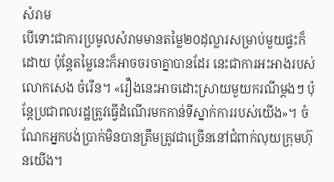សំរាម
បើទោះជាការប្រមូលសំរាមមានតម្លៃ២០ដុល្លារសម្រាប់មួយផ្ទះក៏ដោយ ប៉ុន្តែតម្លៃនេះក៏អាចចរចាគ្នាបានដែរ នេះជាការអះអាងរបស់លោកសេង ចំរើន។ «រឿងនេះអាចដោះស្រាយមួយករណីម្តងៗ ប៉ុន្តែប្រជាពលរដ្ឋត្រូវធ្វើដំណើរមកកាន់ទីស្នាក់ការរបស់យើង»។ ចំណែកអ្នកបង់ប្រាក់មិនបានត្រឹមត្រូវជាច្រើននៅជំពាក់លុយក្រុមហ៊ុនយើង។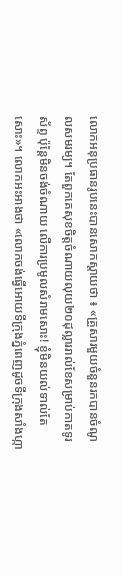លោកអនុប្រធានរូបនេះបានសោកស្តាយថា ៖ «គ្រួសារមួយចំនួនរកបានចំណូលសមរម្យ។ តែពួកគេសុខចិត្តចំណាយលុយ២០ដុល្លាររាល់ខែសម្រាប់កាតទូរស័ព្ទ ប៉ុន្តែមិនចង់ចំណាយ លើការប្រមូលសំរាមសោះ! ខ្ញុំមិនយល់ទាល់តែសោះ»។ លោកអះអាងថា «លោកចង់ធ្វើអោយទីក្រុងភ្នំពេញដូចទីក្រុងសាំងហ្កា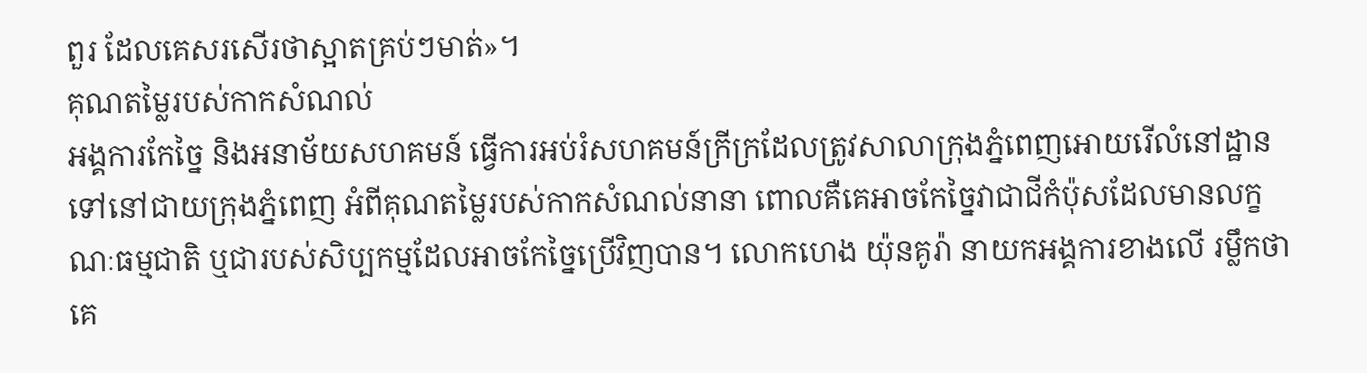ពួរ ដែលគេសរសើរថាស្អាតគ្រប់ៗមាត់»។
គុណតម្លៃរបស់កាកសំណល់
អង្គការកែច្នៃ និងអនាម័យសហគមន៍ ធ្វើការអប់រំសហគមន៍ក្រីក្រដែលត្រូវសាលាក្រុងភ្នំពេញអោយរើលំនៅដ្ឋានទៅនៅជាយក្រុងភ្នំពេញ អំពីគុណតម្លៃរបស់កាកសំណល់នានា ពោលគឺគេអាចកែច្នៃវាជាជីកំប៉ុសដែលមានលក្ខណៈធម្មជាតិ ឬជារបស់សិប្បកម្មដែលអាចកែច្នៃប្រើវិញបាន។ លោកហេង យ៉ុនគូរ៉ា នាយកអង្គការខាងលើ រម្លឹកថា គេ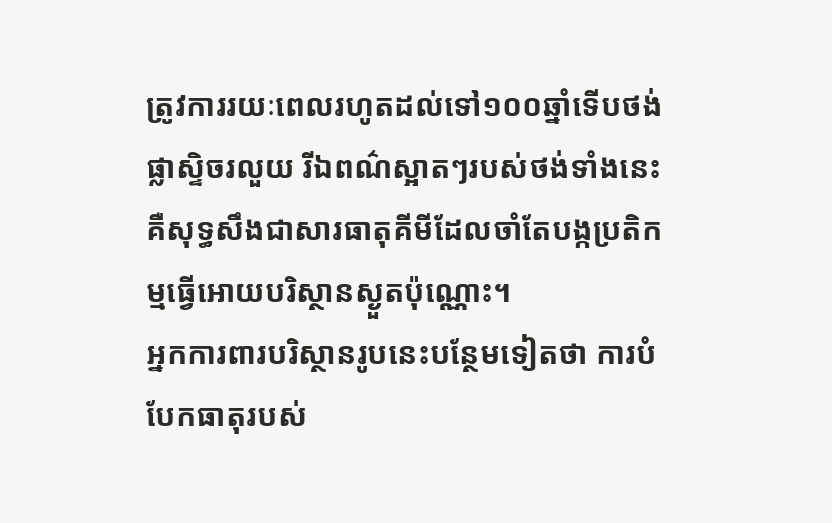ត្រូវការរយៈពេលរហូតដល់ទៅ១០០ឆ្នាំទើបថង់ផ្លាស្ទិចរលួយ រីឯពណ៌ស្អាតៗរបស់ថង់ទាំងនេះគឺសុទ្ធសឹងជាសារធាតុគីមីដែលចាំតែបង្កប្រតិកម្មធ្វើអោយបរិស្ថានស្ងួតប៉ុណ្ណោះ។
អ្នកការពារបរិស្ថានរូបនេះបន្ថែមទៀតថា ការបំបែកធាតុរបស់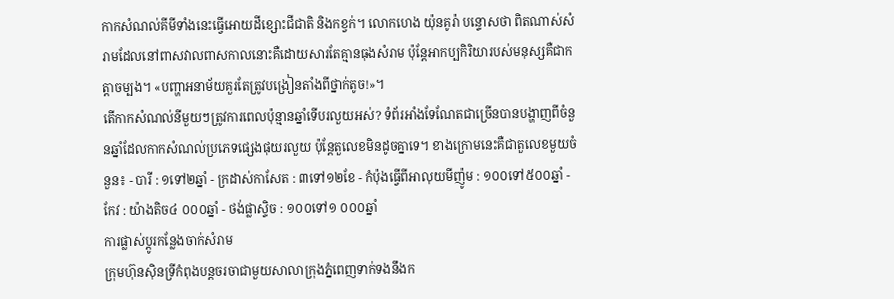កាកសំណល់គីមីទាំងនេះធ្វើអោយដីខ្សោះជីជាតិ និងកខ្វក់។ លោកហេង យ៉ុនគូរ៉ា បន្ទោសថា ពិតណាស់សំរាមដែលនៅពាសវាលពាសកាលនោះគឺដោយសារតែគ្មានធុងសំរាម ប៉ុន្តែអាកប្បកិរិយារបស់មនុស្សគឺជាកត្តាចម្បង។ «បញ្ហាអនាម័យគួរតែត្រូវបង្រៀនតាំងពីថ្នាក់តូច!»។
តើកាកសំណល់នីមួយៗត្រូវការពេលប៉ុន្មានឆ្នាំទើបរលួយអស់? ទំព័រអាំងទែណែតជាច្រើនបានបង្ហាញពីចំនួនឆ្នាំដែលកាកសំណល់ប្រភេទផ្សេងផុយរលួយ ប៉ុន្តែតួលេខមិនដូចគ្នាទេ។ ខាងក្រោមនេះគឺជាតួលេខមួយចំនួន៖ - បារី : ១ទៅ២ឆ្នាំ - ក្រដាស់កាសែត : ៣ទៅ១២ខែ - កំប៉ុងធ្វើពីអាលុយមីញ៉ូម : ១០០ទៅ៥០០ឆ្នាំ - កែវ : យ៉ាងតិច៤ ០០០ឆ្នាំ - ថង់ផ្លាស្ទិច : ១០០ទៅ១ ០០០ឆ្នាំ
ការផ្លាស់ប្តូរកន្លែងចាក់សំរាម
ក្រុមហ៊ុនស៊ិនទ្រីកំពុងបន្តចរចាជាមួយសាលាក្រុងភ្នំពេញទាក់ទងនឹងក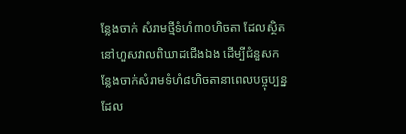ន្លែងចាក់ សំរាមថ្មីទំហំ៣០ហិចតា ដែលស្ថិតនៅហួសវាលពិឃាដជើងឯង ដើម្បីជំនួសកន្លែងចាក់សំរាមទំហំ៨ហិចតានាពេលបច្ចុប្បន្ន ដែល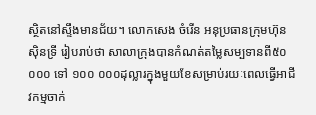ស្ថិតនៅស្ទឹងមានជ័យ។ លោកសេង ចំរើន អនុប្រធានក្រុមហ៊ុនស៊ិនទ្រី រៀបរាប់ថា សាលាក្រុងបានកំណត់តម្លៃសម្បទានពី៥០ ០០០ ទៅ ១០០ ០០០ដុល្លារក្នុងមួយខែសម្រាប់រយៈពេលធ្វើអាជីវកម្មចាក់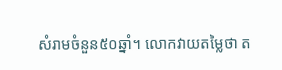សំរាមចំនួន៥០ឆ្នាំ។ លោកវាយតម្លៃថា ត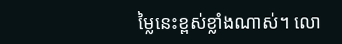ម្លៃនេះខ្ពស់ខ្លាំងណាស់។ លោ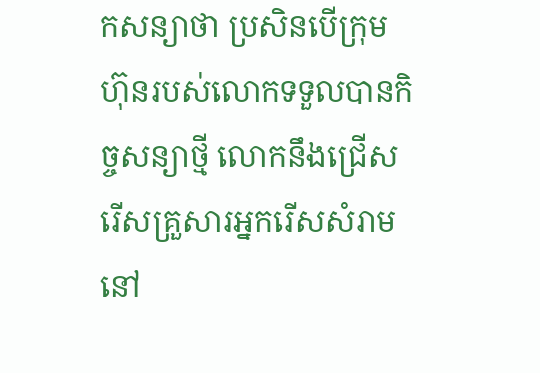កសន្យាថា ប្រសិនបើក្រុមហ៊ុនរបស់លោកទទួលបានកិច្ចសន្យាថ្មី លោកនឹងជ្រើសរើសគ្រួសារអ្នករើសសំរាមនៅ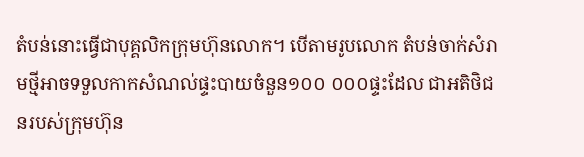តំបន់នោះធ្វើជាបុគ្គលិកក្រុមហ៊ុនលោក។ បើតាមរូបលោក តំបន់ចាក់សំរាមថ្មីអាចទទួលកាកសំណល់ផ្ទះបាយចំនួន១០០ ០០០ផ្ទះដែល ជាអតិថិជនរបស់ក្រុមហ៊ុន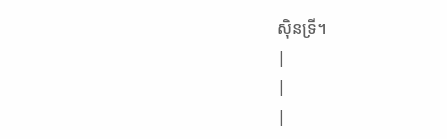ស៊ិនទ្រី។
|
|
|